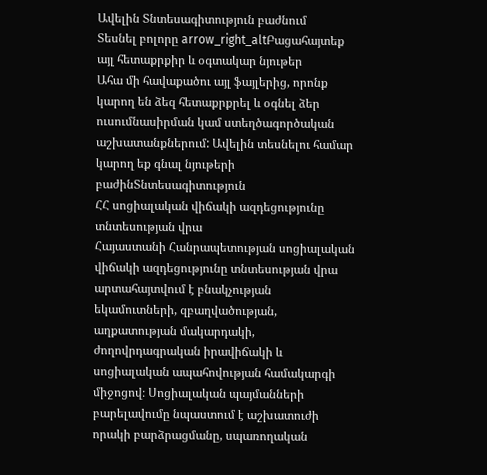Ավելին Տնտեսագիտություն բաժնում
Տեսնել բոլորը arrow_right_altԲացահայտեք այլ հետաքրքիր և օգտակար նյութեր
Ահա մի հավաքածու այլ ֆայլերից, որոնք կարող են ձեզ հետաքրքրել և օգնել ձեր ուսումնասիրման կամ ստեղծագործական աշխատանքներում: Ավելին տեսնելու համար կարող եք գնալ նյութերի բաժինՏնտեսագիտություն
ՀՀ սոցիալական վիճակի ազդեցությունը տնտեսության վրա
Հայաստանի Հանրապետության սոցիալական վիճակի ազդեցությունը տնտեսության վրա արտահայտվում է բնակչության եկամուտների, զբաղվածության, աղքատության մակարդակի, ժողովրդագրական իրավիճակի և սոցիալական ապահովության համակարգի միջոցով։ Սոցիալական պայմանների բարելավումը նպաստում է աշխատուժի որակի բարձրացմանը, սպառողական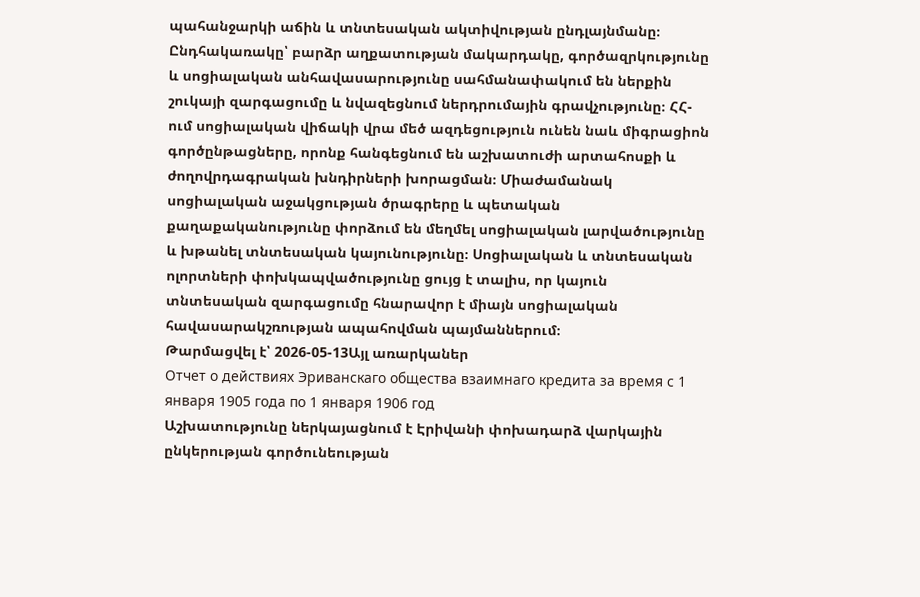պահանջարկի աճին և տնտեսական ակտիվության ընդլայնմանը։ Ընդհակառակը՝ բարձր աղքատության մակարդակը, գործազրկությունը և սոցիալական անհավասարությունը սահմանափակում են ներքին շուկայի զարգացումը և նվազեցնում ներդրումային գրավչությունը։ ՀՀ-ում սոցիալական վիճակի վրա մեծ ազդեցություն ունեն նաև միգրացիոն գործընթացները, որոնք հանգեցնում են աշխատուժի արտահոսքի և ժողովրդագրական խնդիրների խորացման։ Միաժամանակ սոցիալական աջակցության ծրագրերը և պետական քաղաքականությունը փորձում են մեղմել սոցիալական լարվածությունը և խթանել տնտեսական կայունությունը։ Սոցիալական և տնտեսական ոլորտների փոխկապվածությունը ցույց է տալիս, որ կայուն տնտեսական զարգացումը հնարավոր է միայն սոցիալական հավասարակշռության ապահովման պայմաններում։
Թարմացվել է՝ 2026-05-13Այլ առարկաներ
Отчет о действиях Эриванскаго общества взаимнаго кредита за время с 1 января 1905 года по 1 января 1906 год
Աշխատությունը ներկայացնում է Էրիվանի փոխադարձ վարկային ընկերության գործունեության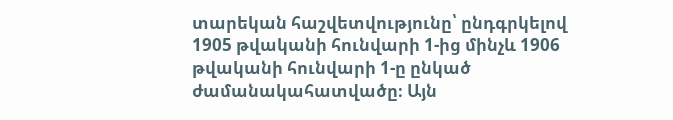տարեկան հաշվետվությունը՝ ընդգրկելով 1905 թվականի հունվարի 1-ից մինչև 1906 թվականի հունվարի 1-ը ընկած ժամանակահատվածը։ Այն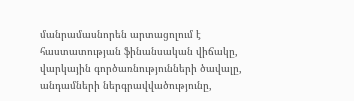մանրամասնորեն արտացոլում է հաստատության ֆինանսական վիճակը, վարկային գործառնությունների ծավալը, անդամների ներգրավվածությունը,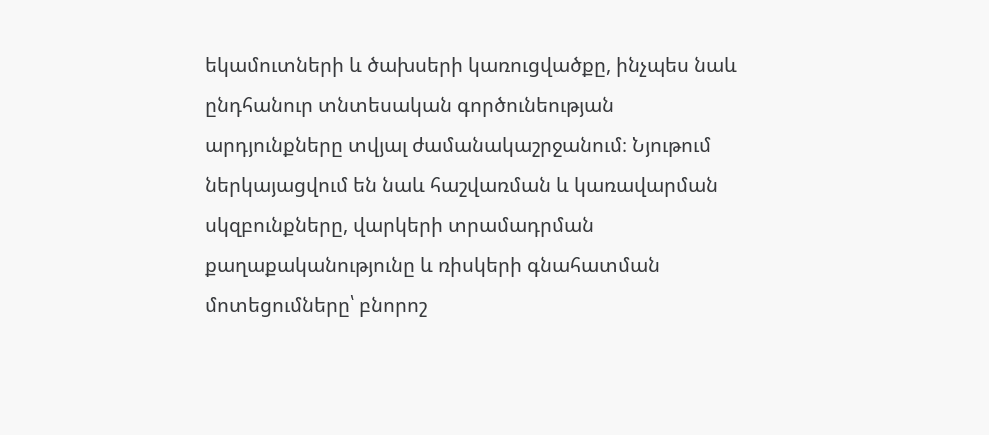եկամուտների և ծախսերի կառուցվածքը, ինչպես նաև ընդհանուր տնտեսական գործունեության արդյունքները տվյալ ժամանակաշրջանում։ Նյութում ներկայացվում են նաև հաշվառման և կառավարման սկզբունքները, վարկերի տրամադրման քաղաքականությունը և ռիսկերի գնահատման մոտեցումները՝ բնորոշ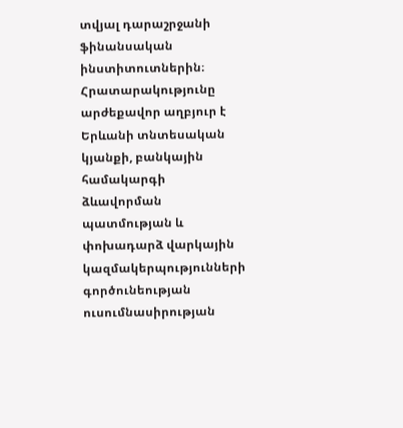տվյալ դարաշրջանի ֆինանսական ինստիտուտներին։ Հրատարակությունը արժեքավոր աղբյուր է Երևանի տնտեսական կյանքի, բանկային համակարգի ձևավորման պատմության և փոխադարձ վարկային կազմակերպությունների գործունեության ուսումնասիրության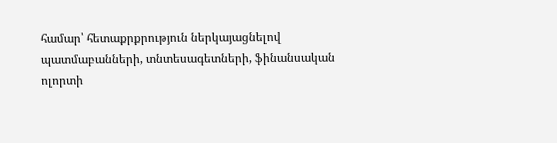համար՝ հետաքրքրություն ներկայացնելով պատմաբանների, տնտեսագետների, ֆինանսական ոլորտի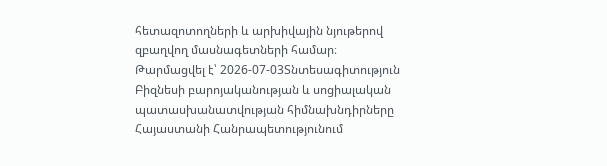հետազոտողների և արխիվային նյութերով զբաղվող մասնագետների համար։
Թարմացվել է՝ 2026-07-03Տնտեսագիտություն
Բիզնեսի բարոյականության և սոցիալական պատասխանատվության հիմնախնդիրները Հայաստանի Հանրապետությունում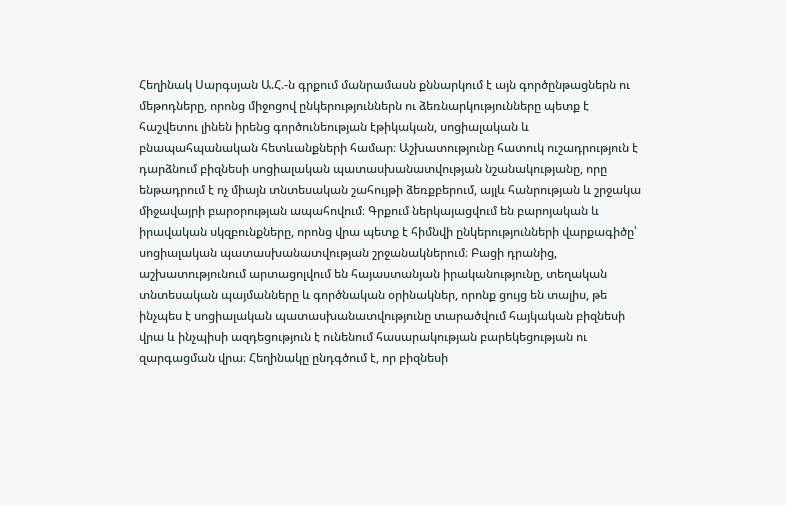Հեղինակ Սարգսյան Ա.Հ.-ն գրքում մանրամասն քննարկում է այն գործընթացներն ու մեթոդները, որոնց միջոցով ընկերություններն ու ձեռնարկությունները պետք է հաշվետու լինեն իրենց գործունեության էթիկական, սոցիալական և բնապահպանական հետևանքների համար։ Աշխատությունը հատուկ ուշադրություն է դարձնում բիզնեսի սոցիալական պատասխանատվության նշանակությանը, որը ենթադրում է ոչ միայն տնտեսական շահույթի ձեռքբերում, այլև հանրության և շրջակա միջավայրի բարօրության ապահովում։ Գրքում ներկայացվում են բարոյական և իրավական սկզբունքները, որոնց վրա պետք է հիմնվի ընկերությունների վարքագիծը՝ սոցիալական պատասխանատվության շրջանակներում։ Բացի դրանից, աշխատությունում արտացոլվում են հայաստանյան իրականությունը, տեղական տնտեսական պայմանները և գործնական օրինակներ, որոնք ցույց են տալիս, թե ինչպես է սոցիալական պատասխանատվությունը տարածվում հայկական բիզնեսի վրա և ինչպիսի ազդեցություն է ունենում հասարակության բարեկեցության ու զարգացման վրա։ Հեղինակը ընդգծում է, որ բիզնեսի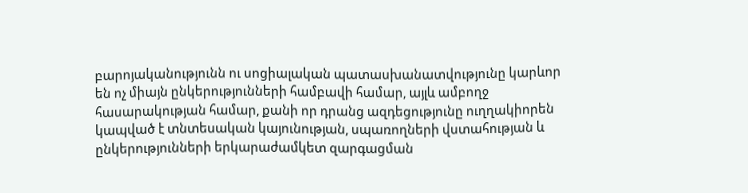բարոյականությունն ու սոցիալական պատասխանատվությունը կարևոր են ոչ միայն ընկերությունների համբավի համար, այլև ամբողջ հասարակության համար, քանի որ դրանց ազդեցությունը ուղղակիորեն կապված է տնտեսական կայունության, սպառողների վստահության և ընկերությունների երկարաժամկետ զարգացման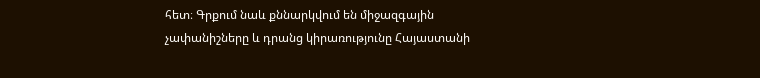հետ։ Գրքում նաև քննարկվում են միջազգային չափանիշները և դրանց կիրառությունը Հայաստանի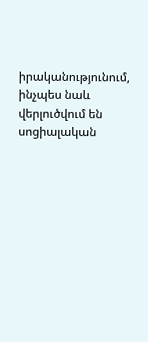իրականությունում, ինչպես նաև վերլուծվում են սոցիալական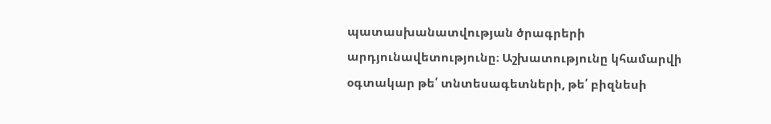պատասխանատվության ծրագրերի արդյունավետությունը։ Աշխատությունը կհամարվի օգտակար թե՛ տնտեսագետների, թե՛ բիզնեսի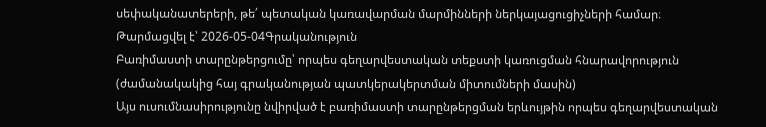սեփականատերերի, թե՛ պետական կառավարման մարմինների ներկայացուցիչների համար։
Թարմացվել է՝ 2026-05-04Գրականություն
Բառիմաստի տարընթերցումը՝ որպես գեղարվեստական տեքստի կառուցման հնարավորություն (ժամանակակից հայ գրականության պատկերակերտման միտումների մասին)
Այս ուսումնասիրությունը նվիրված է բառիմաստի տարընթերցման երևույթին որպես գեղարվեստական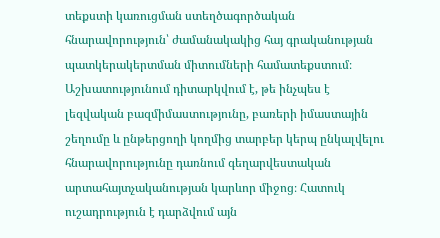տեքստի կառուցման ստեղծագործական հնարավորություն՝ ժամանակակից հայ գրականության պատկերակերտման միտումների համատեքստում։ Աշխատությունում դիտարկվում է, թե ինչպես է լեզվական բազմիմաստությունը, բառերի իմաստային շեղումը և ընթերցողի կողմից տարբեր կերպ ընկալվելու հնարավորությունը դառնում գեղարվեստական արտահայտչականության կարևոր միջոց։ Հատուկ ուշադրություն է դարձվում այն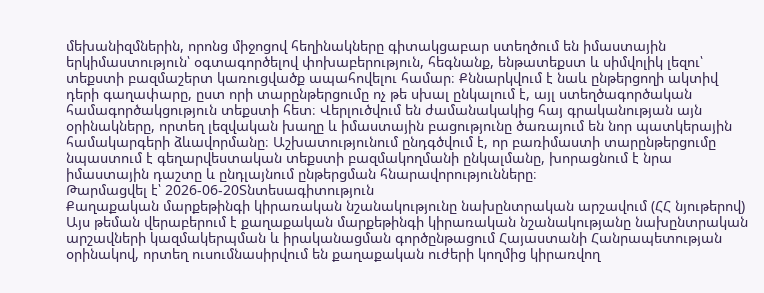մեխանիզմներին, որոնց միջոցով հեղինակները գիտակցաբար ստեղծում են իմաստային երկիմաստություն՝ օգտագործելով փոխաբերություն, հեգնանք, ենթատեքստ և սիմվոլիկ լեզու՝ տեքստի բազմաշերտ կառուցվածք ապահովելու համար։ Քննարկվում է նաև ընթերցողի ակտիվ դերի գաղափարը, ըստ որի տարընթերցումը ոչ թե սխալ ընկալում է, այլ ստեղծագործական համագործակցություն տեքստի հետ։ Վերլուծվում են ժամանակակից հայ գրականության այն օրինակները, որտեղ լեզվական խաղը և իմաստային բացությունը ծառայում են նոր պատկերային համակարգերի ձևավորմանը։ Աշխատությունում ընդգծվում է, որ բառիմաստի տարընթերցումը նպաստում է գեղարվեստական տեքստի բազմակողմանի ընկալմանը, խորացնում է նրա իմաստային դաշտը և ընդլայնում ընթերցման հնարավորությունները։
Թարմացվել է՝ 2026-06-20Տնտեսագիտություն
Քաղաքական մարքեթինգի կիրառական նշանակությունը նախընտրական արշավում (ՀՀ նյութերով)
Այս թեման վերաբերում է քաղաքական մարքեթինգի կիրառական նշանակությանը նախընտրական արշավների կազմակերպման և իրականացման գործընթացում Հայաստանի Հանրապետության օրինակով, որտեղ ուսումնասիրվում են քաղաքական ուժերի կողմից կիրառվող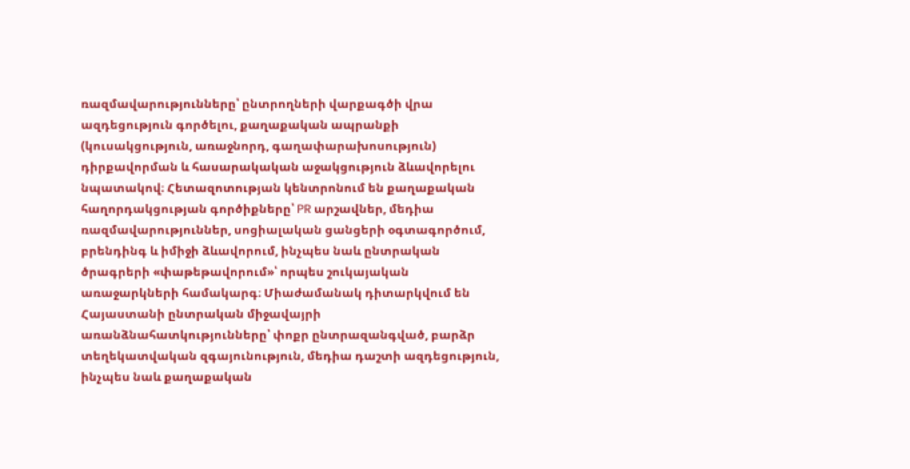ռազմավարությունները՝ ընտրողների վարքագծի վրա ազդեցություն գործելու, քաղաքական ապրանքի (կուսակցություն, առաջնորդ, գաղափարախոսություն) դիրքավորման և հասարակական աջակցություն ձևավորելու նպատակով։ Հետազոտության կենտրոնում են քաղաքական հաղորդակցության գործիքները՝ PR արշավներ, մեդիա ռազմավարություններ, սոցիալական ցանցերի օգտագործում, բրենդինգ և իմիջի ձևավորում, ինչպես նաև ընտրական ծրագրերի «փաթեթավորում»՝ որպես շուկայական առաջարկների համակարգ։ Միաժամանակ դիտարկվում են Հայաստանի ընտրական միջավայրի առանձնահատկությունները՝ փոքր ընտրազանգված, բարձր տեղեկատվական զգայունություն, մեդիա դաշտի ազդեցություն, ինչպես նաև քաղաքական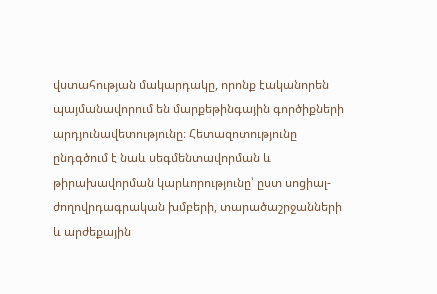վստահության մակարդակը, որոնք էականորեն պայմանավորում են մարքեթինգային գործիքների արդյունավետությունը։ Հետազոտությունը ընդգծում է նաև սեգմենտավորման և թիրախավորման կարևորությունը՝ ըստ սոցիալ-ժողովրդագրական խմբերի, տարածաշրջանների և արժեքային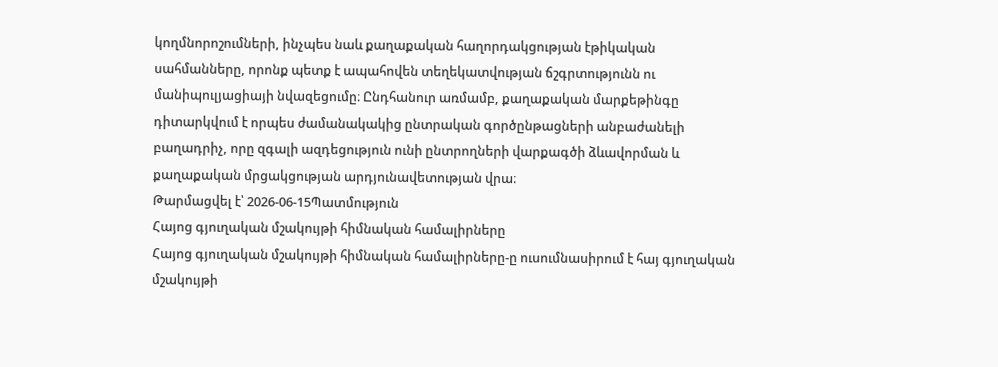կողմնորոշումների, ինչպես նաև քաղաքական հաղորդակցության էթիկական սահմանները, որոնք պետք է ապահովեն տեղեկատվության ճշգրտությունն ու մանիպուլյացիայի նվազեցումը։ Ընդհանուր առմամբ, քաղաքական մարքեթինգը դիտարկվում է որպես ժամանակակից ընտրական գործընթացների անբաժանելի բաղադրիչ, որը զգալի ազդեցություն ունի ընտրողների վարքագծի ձևավորման և քաղաքական մրցակցության արդյունավետության վրա։
Թարմացվել է՝ 2026-06-15Պատմություն
Հայոց գյուղական մշակույթի հիմնական համալիրները
Հայոց գյուղական մշակույթի հիմնական համալիրները-ը ուսումնասիրում է հայ գյուղական մշակույթի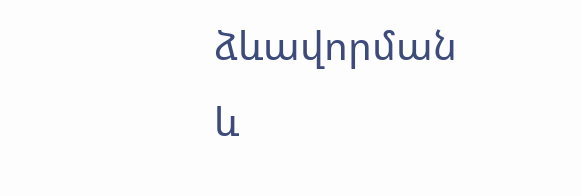ձևավորման և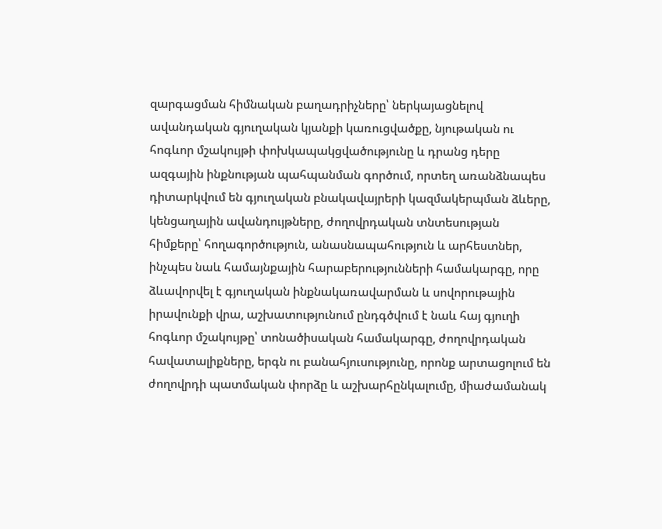զարգացման հիմնական բաղադրիչները՝ ներկայացնելով ավանդական գյուղական կյանքի կառուցվածքը, նյութական ու հոգևոր մշակույթի փոխկապակցվածությունը և դրանց դերը ազգային ինքնության պահպանման գործում, որտեղ առանձնապես դիտարկվում են գյուղական բնակավայրերի կազմակերպման ձևերը, կենցաղային ավանդույթները, ժողովրդական տնտեսության հիմքերը՝ հողագործություն, անասնապահություն և արհեստներ, ինչպես նաև համայնքային հարաբերությունների համակարգը, որը ձևավորվել է գյուղական ինքնակառավարման և սովորութային իրավունքի վրա, աշխատությունում ընդգծվում է նաև հայ գյուղի հոգևոր մշակույթը՝ տոնածիսական համակարգը, ժողովրդական հավատալիքները, երգն ու բանահյուսությունը, որոնք արտացոլում են ժողովրդի պատմական փորձը և աշխարհընկալումը, միաժամանակ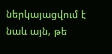ներկայացվում է նաև այն, թե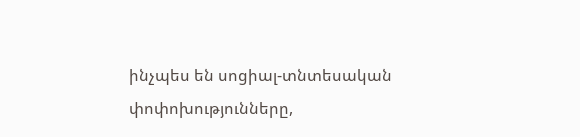ինչպես են սոցիալ-տնտեսական փոփոխությունները,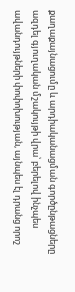քաղաքայնացումը և արդիականացման գործընթացները ազդել գյուղական մշակույթի վրա՝ բերելով ինչպես ավանդույթների փոփոխության, այնպես էլ դրանց որոշ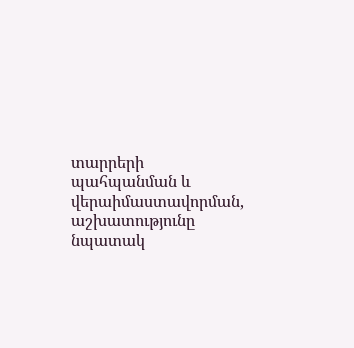տարրերի պահպանման և վերաիմաստավորման, աշխատությունը նպատակ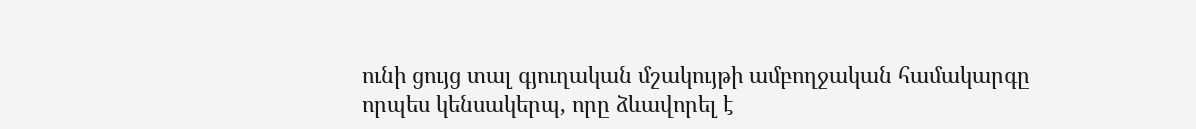ունի ցույց տալ գյուղական մշակույթի ամբողջական համակարգը որպես կենսակերպ, որը ձևավորել է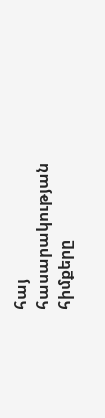հայ հասարակության հիմքերը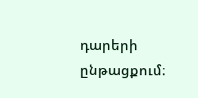դարերի ընթացքում։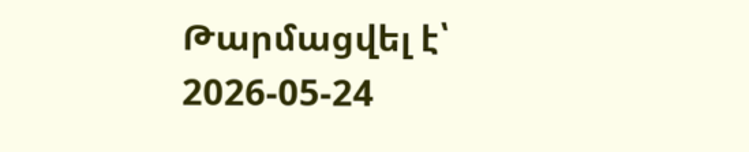Թարմացվել է՝ 2026-05-24